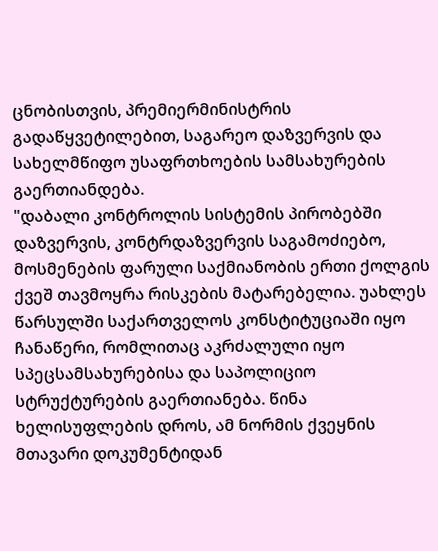ცნობისთვის, პრემიერმინისტრის გადაწყვეტილებით, საგარეო დაზვერვის და სახელმწიფო უსაფრთხოების სამსახურების გაერთიანდება.
"დაბალი კონტროლის სისტემის პირობებში დაზვერვის, კონტრდაზვერვის საგამოძიებო, მოსმენების ფარული საქმიანობის ერთი ქოლგის ქვეშ თავმოყრა რისკების მატარებელია. უახლეს წარსულში საქართველოს კონსტიტუციაში იყო ჩანაწერი, რომლითაც აკრძალული იყო სპეცსამსახურებისა და საპოლიციო სტრუქტურების გაერთიანება. წინა ხელისუფლების დროს, ამ ნორმის ქვეყნის მთავარი დოკუმენტიდან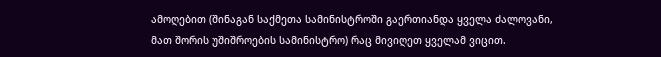ამოღებით (შინაგან საქმეთა სამინისტროში გაერთიანდა ყველა ძალოვანი, მათ შორის უშიშროების სამინისტრო) რაც მივიღეთ ყველამ ვიცით.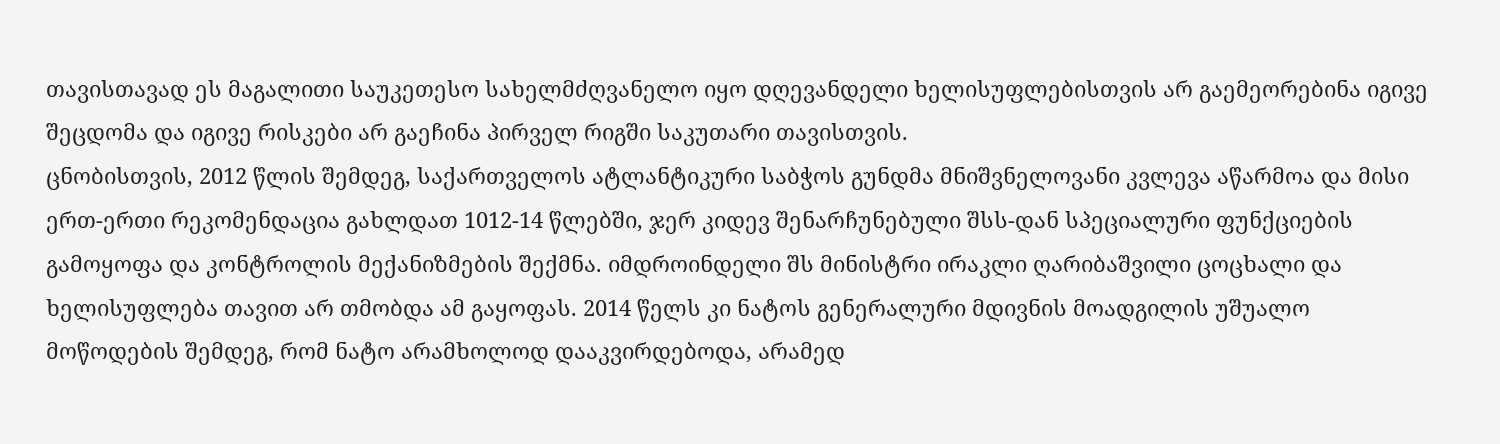თავისთავად ეს მაგალითი საუკეთესო სახელმძღვანელო იყო დღევანდელი ხელისუფლებისთვის არ გაემეორებინა იგივე შეცდომა და იგივე რისკები არ გაეჩინა პირველ რიგში საკუთარი თავისთვის.
ცნობისთვის, 2012 წლის შემდეგ, საქართველოს ატლანტიკური საბჭოს გუნდმა მნიშვნელოვანი კვლევა აწარმოა და მისი ერთ-ერთი რეკომენდაცია გახლდათ 1012-14 წლებში, ჯერ კიდევ შენარჩუნებული შსს-დან სპეციალური ფუნქციების გამოყოფა და კონტროლის მექანიზმების შექმნა. იმდროინდელი შს მინისტრი ირაკლი ღარიბაშვილი ცოცხალი და ხელისუფლება თავით არ თმობდა ამ გაყოფას. 2014 წელს კი ნატოს გენერალური მდივნის მოადგილის უშუალო მოწოდების შემდეგ, რომ ნატო არამხოლოდ დააკვირდებოდა, არამედ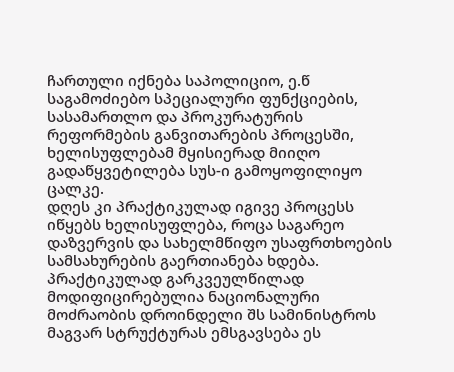ჩართული იქნება საპოლიციო, ე.წ საგამოძიებო სპეციალური ფუნქციების, სასამართლო და პროკურატურის რეფორმების განვითარების პროცესში, ხელისუფლებამ მყისიერად მიიღო გადაწყვეტილება სუს-ი გამოყოფილიყო ცალკე.
დღეს კი პრაქტიკულად იგივე პროცესს იწყებს ხელისუფლება, როცა საგარეო დაზვერვის და სახელმწიფო უსაფრთხოების სამსახურების გაერთიანება ხდება. პრაქტიკულად გარკვეულწილად მოდიფიცირებულია ნაციონალური მოძრაობის დროინდელი შს სამინისტროს მაგვარ სტრუქტურას ემსგავსება ეს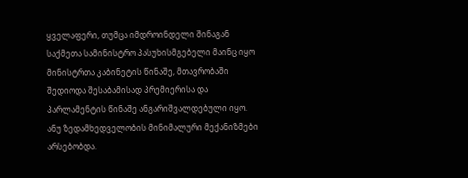ყველაფერი, თუმცა იმდროინდელი შინაგან საქმეთა სამინისტრო პასუხისმგებელი მაინც იყო მინისტრთა კაბინეტის წინაშე, მთავრობაში შედიოდა შესაბამისად პრემიერისა და პარლამენტის წინაშე ანგარიშვალდებული იყო. ანუ ზედამხედველობის მინიმალური მექანიზმები არსებობდა.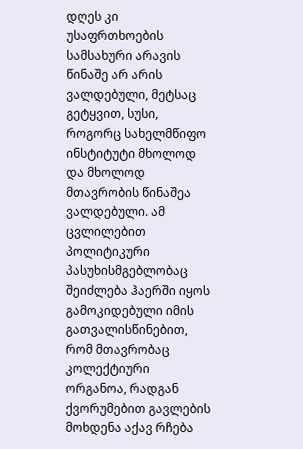დღეს კი უსაფრთხოების სამსახური არავის წინაშე არ არის ვალდებული, მეტსაც გეტყვით, სუსი, როგორც სახელმწიფო ინსტიტუტი მხოლოდ და მხოლოდ მთავრობის წინაშეა ვალდებული. ამ ცვლილებით პოლიტიკური პასუხისმგებლობაც შეიძლება ჰაერში იყოს გამოკიდებული იმის გათვალისწინებით, რომ მთავრობაც კოლექტიური ორგანოა, რადგან ქვორუმებით გავლების მოხდენა აქავ რჩება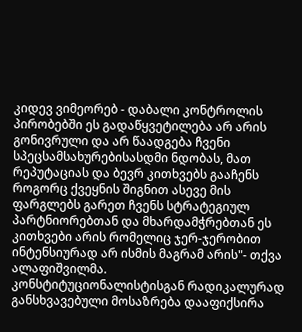კიდევ ვიმეორებ - დაბალი კონტროლის პირობებში ეს გადაწყვეტილება არ არის გონივრული და არ წაადგება ჩვენი სპეცსამსახურებისასდმი ნდობას, მათ რეპუტაციას და ბევრ კითხვებს გააჩენს როგორც ქვეყნის შიგნით ასევე მის ფარგლებს გარეთ ჩვენს სტრატეგიულ პარტნიორებთან და მხარდამჭრებთან ეს კითხვები არის რომელიც ჯერ-ჯერობით ინტენსიურად არ ისმის მაგრამ არის"- თქვა ალაფიშვილმა.
კონსტიტუციონალისტისგან რადიკალურად განსხვავებული მოსაზრება დააფიქსირა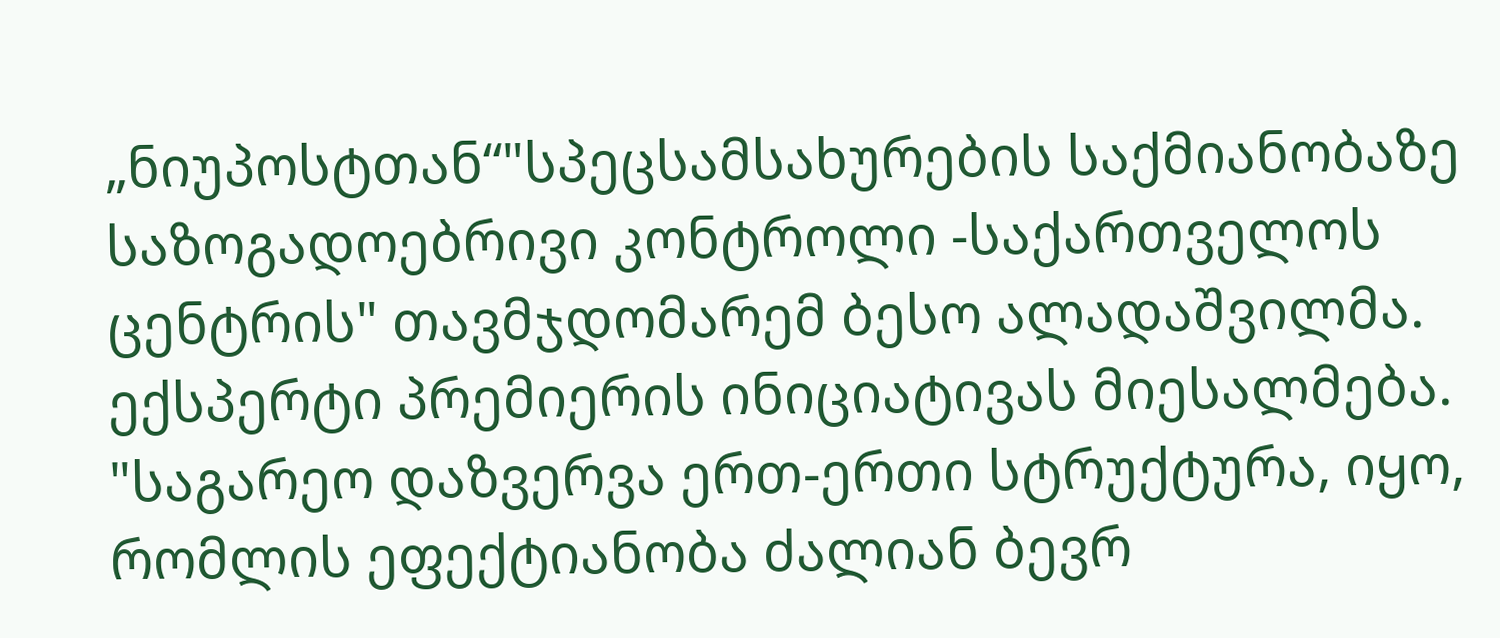„ნიუპოსტთან“"სპეცსამსახურების საქმიანობაზე საზოგადოებრივი კონტროლი -საქართველოს ცენტრის" თავმჯდომარემ ბესო ალადაშვილმა.
ექსპერტი პრემიერის ინიციატივას მიესალმება.
"საგარეო დაზვერვა ერთ-ერთი სტრუქტურა, იყო, რომლის ეფექტიანობა ძალიან ბევრ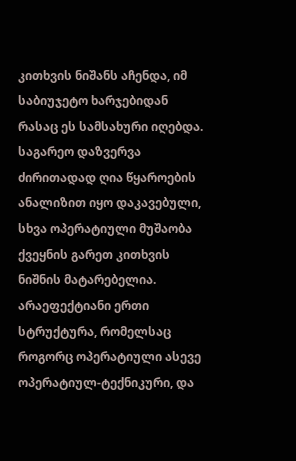კითხვის ნიშანს აჩენდა, იმ საბიუჯეტო ხარჯებიდან რასაც ეს სამსახური იღებდა. საგარეო დაზვერვა ძირითადად ღია წყაროების ანალიზით იყო დაკავებული, სხვა ოპერატიული მუშაობა ქვეყნის გარეთ კითხვის ნიშნის მატარებელია.
არაეფექტიანი ერთი სტრუქტურა, რომელსაც როგორც ოპერატიული ასევე ოპერატიულ-ტექნიკური, და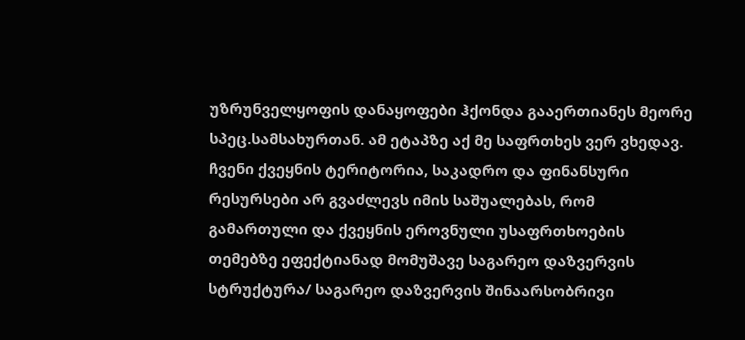უზრუნველყოფის დანაყოფები ჰქონდა გააერთიანეს მეორე სპეც.სამსახურთან. ამ ეტაპზე აქ მე საფრთხეს ვერ ვხედავ. ჩვენი ქვეყნის ტერიტორია, საკადრო და ფინანსური რესურსები არ გვაძლევს იმის საშუალებას, რომ გამართული და ქვეყნის ეროვნული უსაფრთხოების თემებზე ეფექტიანად მომუშავე საგარეო დაზვერვის სტრუქტურა/ საგარეო დაზვერვის შინაარსობრივი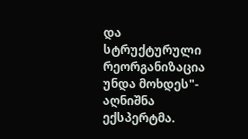და სტრუქტურული რეორგანიზაცია უნდა მოხდეს"- აღნიშნა ექსპერტმა.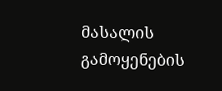მასალის გამოყენების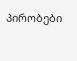პირობები